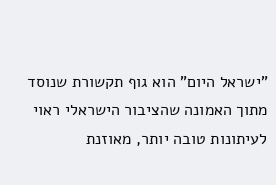"ישראל היום" הוא גוף תקשורת שנוסד מתוך האמונה שהציבור הישראלי ראוי לעיתונות טובה יותר, מאוזנת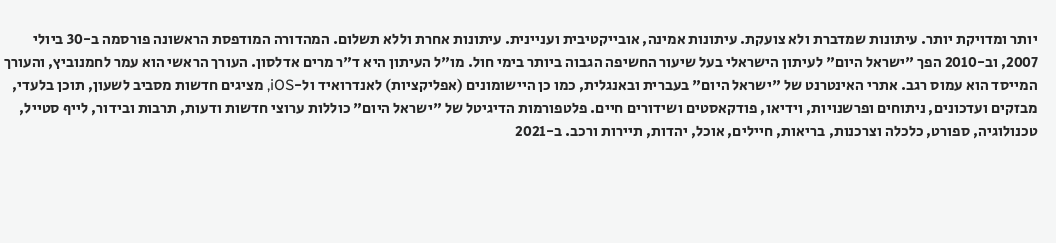יותר ומדויקת יותר. עיתונות שמדברת ולא צועקת. עיתונות אמינה, אובייקטיבית ועניינית. עיתונות אחרת וללא תשלום. המהדורה המודפסת הראשונה פורסמה ב-30 ביולי 2007, וב-2010 הפך "ישראל היום" לעיתון הישראלי בעל שיעור החשיפה הגבוה ביותר בימי חול. מו"ל העיתון היא ד"ר מרים אדלסון. העורך הראשי הוא עמר לחמנוביץ, והעורך המייסד הוא עמוס רגב. אתרי האינטרנט של "ישראל היום" בעברית ובאנגלית, כמו כן היישומונים (אפליקציות) לאנדרואיד ול-iOS, מציגים חדשות מסביב לשעון, תוכן בלעדי, מבזקים ועדכונים, ניתוחים ופרשנויות, וידיאו, פודקאסטים ושידורים חיים. פלטפורמות הדיגיטל של "ישראל היום" כוללות ערוצי חדשות ודעות, תרבות ובידור, לייף סטייל, טכנולוגיה, ספורט, כלכלה וצרכנות, בריאות, חיילים, אוכל, יהדות, תיירות ורכב. ב-2021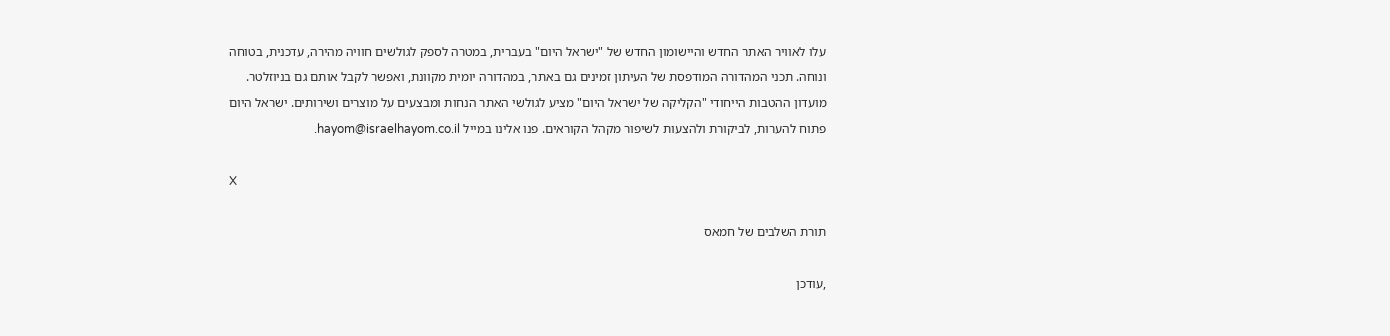עלו לאוויר האתר החדש והיישומון החדש של "ישראל היום" בעברית, במטרה לספק לגולשים חוויה מהירה, עדכנית, בטוחה ונוחה. תכני המהדורה המודפסת של העיתון זמינים גם באתר, במהדורה יומית מקוונת, ואפשר לקבל אותם גם בניוזלטר. מועדון ההטבות הייחודי "הקליקה של ישראל היום" מציע לגולשי האתר הנחות ומבצעים על מוצרים ושירותים. ישראל היום פתוח להערות, לביקורת ולהצעות לשיפור מקהל הקוראים. פנו אלינו במייל hayom@israelhayom.co.il.

X

תורת השלבים של חמאס

,עודכן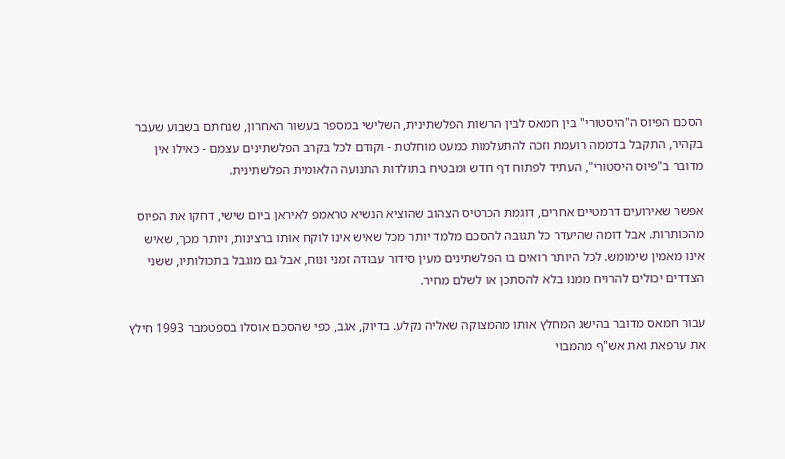הסכם הפיוס ה"היסטורי" בין חמאס לבין הרשות הפלשתינית, השלישי במספר בעשור האחרון, שנחתם בשבוע שעבר בקהיר, התקבל בדממה רועמת וזכה להתעלמות כמעט מוחלטת - וקודם לכל בקרב הפלשתינים עצמם - כאילו אין מדובר ב"פיוס היסטורי", העתיד לפתוח דף חדש ומבטיח בתולדות התנועה הלאומית הפלשתינית.

אפשר שאירועים דרמטיים אחרים, דוגמת הכרטיס הצהוב שהוציא הנשיא טראמפ לאיראן ביום שישי, דחקו את הפיוס מהכותרות. אבל דומה שהיעדר כל תגובה להסכם מלמד יותר מכל שאיש אינו לוקח אותו ברצינות, ויותר מכך, שאיש אינו מאמין שימומש. לכל היותר רואים בו הפלשתינים מעין סידור עבודה זמני ונוח, אבל גם מוגבל בתכולותיו, ששני הצדדים יכולים להרויח ממנו בלא להסתכן או לשלם מחיר.

עבור חמאס מדובר בהישג המחלץ אותו מהמצוקה שאליה נקלע. בדיוק, אגב, כפי שהסכם אוסלו בספטמבר 1993 חילץ את ערפאת ואת אש"ף מהמבוי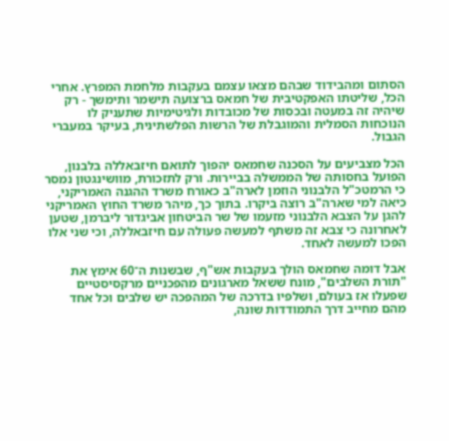הסתום ומהבידוד שבהם מצאו עצמם בעקבות מלחמת המפרץ. אחרי הכל, שליטתו האפקטיבית של חמאס ברצועה תישמר ותימשך - רק שיהיה זה במעטה ובכסות של מכובדות ולגיטימיות שתעניק לו הנוכחות הסמלית והמוגבלת של הרשות הפלשתינית, בעיקר במעברי הגבול.

הכל מצביעים על הסכנה שחמאס יהפוך לתואם חיזבאללה בלבנון, הפועל בחסותה של הממשלה בביירות. ורק לתזכורת, מוושינגטון נמסר כי הרמטכ"ל הלבנוני הוזמן לארה"ב כאורח משרד ההגנה האמריקני, כיאה למי שארה"ב רוצה ביקרו. בתוך כך, מיהר משרד החוץ האמריקני להגן על הצבא הלבנוני מזעמו של שר הביטחון אביגדור ליברמן, שטען לאחרונה כי צבא זה משתף למעשה פעולה עם חיזבאללה, וכי שני אלו הפכו למעשה לאחד.

אבל דומה שחמאס הולך בעקבות אש"ף, שבשנות ה־60 אימץ את "תורת השלבים", מונח ששאל מארגונים מהפכניים מרקסיסטיים שפעלו אז בעולם, ושלפיו בדרכה של המהפכה יש שלבים וכל אחד מהם מחייב דרך התמודדות שונה,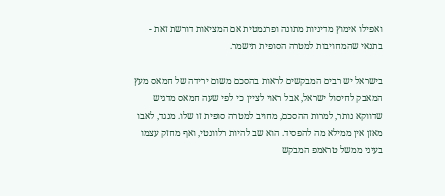ואפילו אימוץ מדיניות מתונה ופרגמטית אם המציאות דורשת זאת - בתנאי שהמחויבות למטרה הסופית תישמר.

בישראל יש רבים המבקשים לראות בהסכם משום ירידה של חמאס מעץ המאבק לחיסול ישראל, אבל ראוי לציין כי לפי שעה חמאס מדגיש שדווקא נותר, למרות ההסכם, מחויב למטרה סופית זו שלו. מנגד, לאבו מאזן אין ממילא מה להפסיד. הוא שב להיות רלוונטי, ואף מחזק עצמו בעיני ממשל טראמפ המבקש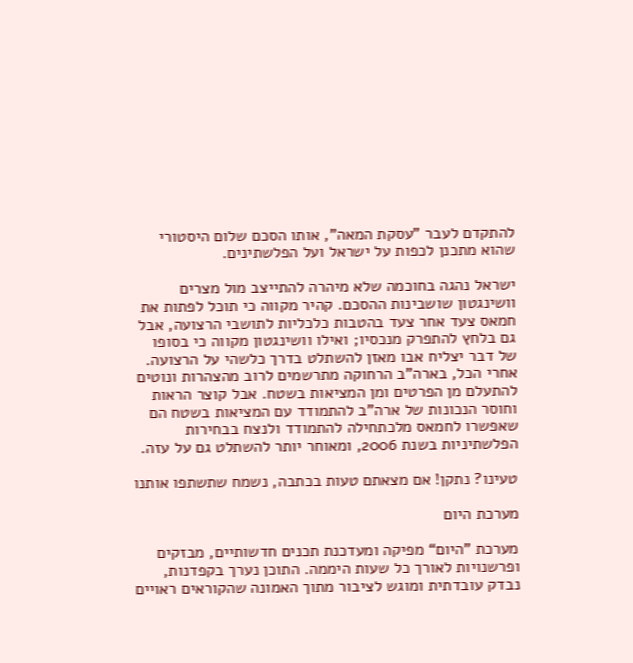להתקדם לעבר "עסקת המאה", אותו הסכם שלום היסטורי שהוא מתכנן לכפות על ישראל ועל הפלשתינים.

ישראל נהגה בחוכמה שלא מיהרה להתייצב מול מצרים וושינגטון שושבינות ההסכם. קהיר מקווה כי תוכל לפתות את חמאס צעד אחר צעד בהטבות כלכליות לתושבי הרצועה, אבל גם בלחץ להתפרק מנכסיו; ואילו וושינגטון מקווה כי בסופו של דבר יצליח אבו מאזן להשתלט בדרך כלשהי על הרצועה. אחרי הכל, בארה"ב הרחוקה מתרשמים לרוב מהצהרות ונוטים להתעלם מן הפרטים ומן המציאות בשטח. אבל קוצר הראות וחוסר הנכונות של ארה"ב להתמודד עם המציאות בשטח הם שאפשרו לחמאס מלכתחילה להתמודד ולנצח בבחירות הפלשתיניות בשנת 2006, ומאוחר יותר להשתלט גם על עזה.

טעינו? נתקן! אם מצאתם טעות בכתבה, נשמח שתשתפו אותנו

מערכת היום

מערכת "היום“ מפיקה ומעדכנת תכנים חדשותיים, מבזקים ופרשנויות לאורך כל שעות היממה. התוכן נערך בקפדנות, נבדק עובדתית ומוגש לציבור מתוך האמונה שהקוראים ראויים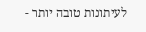לעיתונות טובה יותר -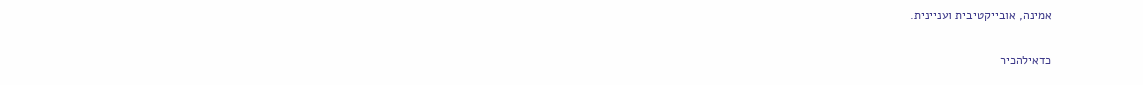אמינה, אובייקטיבית ועניינית.

כדאילהכיר